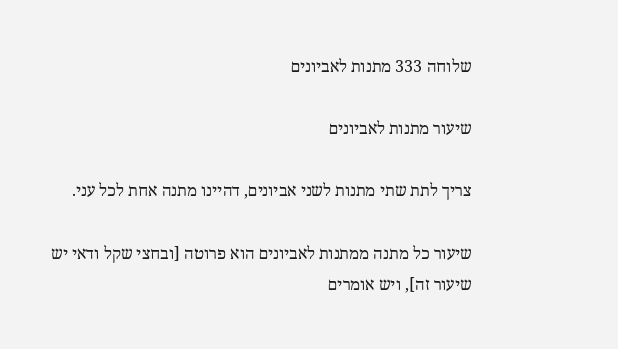שלוחה 333 מתנות לאביונים

שיעור מתנות לאביונים

צריך לתת שתי מתנות לשני אביונים, דהיינו מתנה אחת לכל עני.

שיעור כל מתנה ממתנות לאביונים הוא פרוטה [ובחצי שקל ודאי יש שיעור זה], ויש אומרים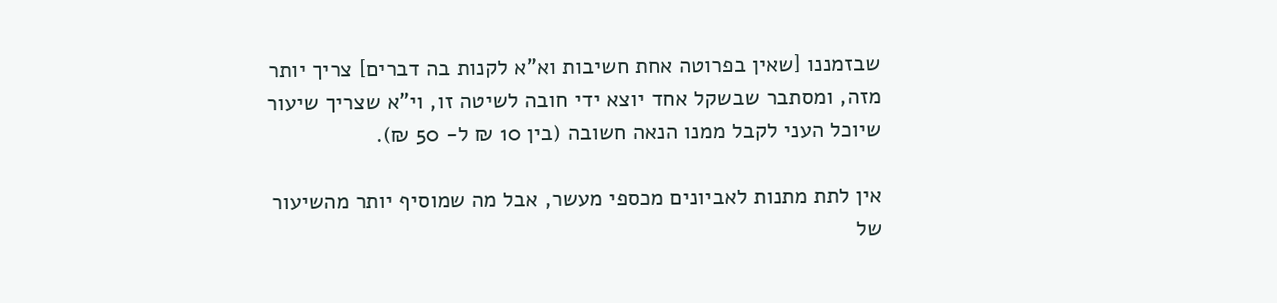שבזמננו [שאין בפרוטה אחת חשיבות וא"א לקנות בה דברים] צריך יותר מזה, ומסתבר שבשקל אחד יוצא ידי חובה לשיטה זו, וי"א שצריך שיעור שיוכל העני לקבל ממנו הנאה חשובה (בין 10 ₪ ל- 50 ₪).

אין לתת מתנות לאביונים מכספי מעשר, אבל מה שמוסיף יותר מהשיעור של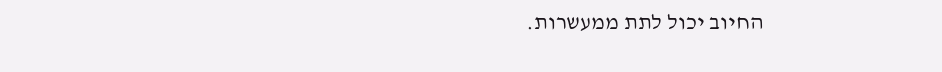החיוב יכול לתת ממעשרות.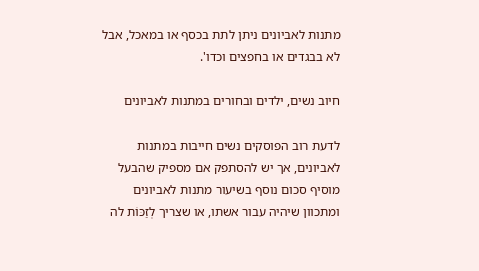מתנות לאביונים ניתן לתת בכסף או במאכל, אבל לא בבגדים או בחפצים וכדו'.

חיוב נשים, ילדים ובחורים במתנות לאביונים

לדעת רוב הפוסקים נשים חייבות במתנות לאביונים, אך יש להסתפק אם מספיק שהבעל מוסיף סכום נוסף בשיעור מתנות לאביונים ומתכוון שיהיה עבור אשתו, או שצריך לְזַכּוֹת לה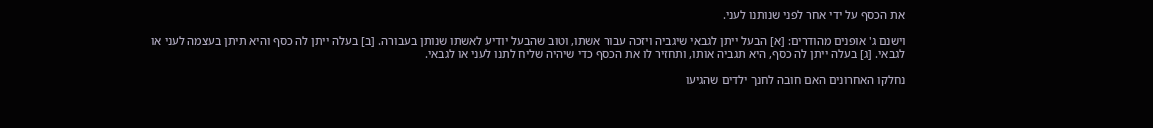את הכסף על ידי אחר לפני שנותנו לעני.

וישנם ג' אופנים מהודרים: [א] הבעל ייתן לגבאי שיגביה ויזכה עבור אשתו, וטוב שהבעל יודיע לאשתו שנותן בעבורה. [ב] בעלה ייתן לה כסף והיא תיתן בעצמה לעני או לגבאי. [ג] בעלה ייתן לה כסף, היא תגביה אותו, ותחזיר לו את הכסף כדי שיהיה שליח לתנו לעני או לגבאי.

נחלקו האחרונים האם חובה לחנך ילדים שהגיעו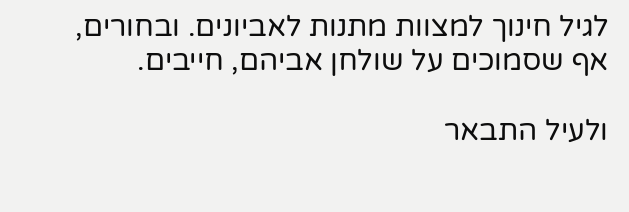לגיל חינוך למצוות מתנות לאביונים. ובחורים, אף שסמוכים על שולחן אביהם, חייבים.

ולעיל התבאר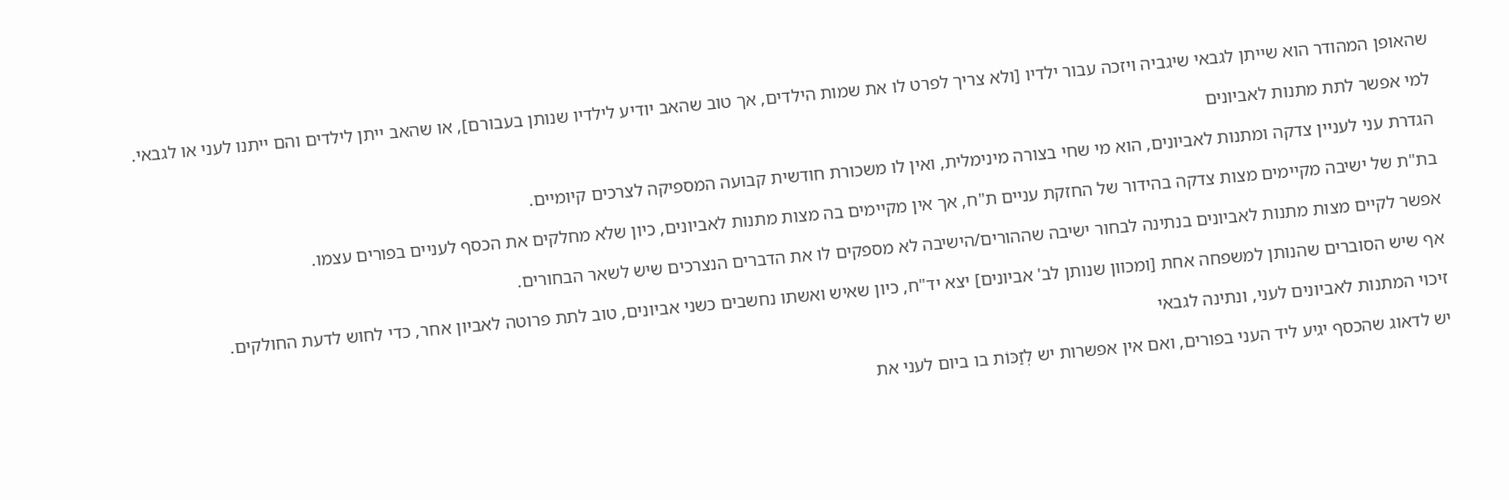שהאופן המהודר הוא שייתן לגבאי שיגביה ויזכה עבור ילדיו [ולא צריך לפרט לו את שמות הילדים, אך טוב שהאב יודיע לילדיו שנותן בעבורם], או שהאב ייתן לילדים והם ייתנו לעני או לגבאי.

למי אפשר לתת מתנות לאביונים

הגדרת עני לעניין צדקה ומתנות לאביונים, הוא מי שחי בצורה מינימלית, ואין לו משכורת חודשית קבועה המספיקה לצרכים קיומיים.

בת"ת של ישיבה מקיימים מצות צדקה בהידור של החזקת עניים ת"ח, אך אין מקיימים בה מצות מתנות לאביונים, כיון שלא מחלקים את הכסף לעניים בפורים עצמו.

אפשר לקיים מצות מתנות לאביונים בנתינה לבחור ישיבה שההורים/הישיבה לא מספקים לו את הדברים הנצרכים שיש לשאר הבחורים.

אף שיש הסוברים שהנותן למשפחה אחת [ומכוון שנותן לב' אביונים] יצא יד"ח, כיון שאיש ואשתו נחשבים כשני אביונים, טוב לתת פרוטה לאביון אחר, כדי לחוש לדעת החולקים.

זיכוי המתנות לאביונים לעני, ונתינה לגבאי

יש לדאוג שהכסף יגיע ליד העני בפורים, ואם אין אפשרות יש לְזַכּוֹת בו ביום לעני את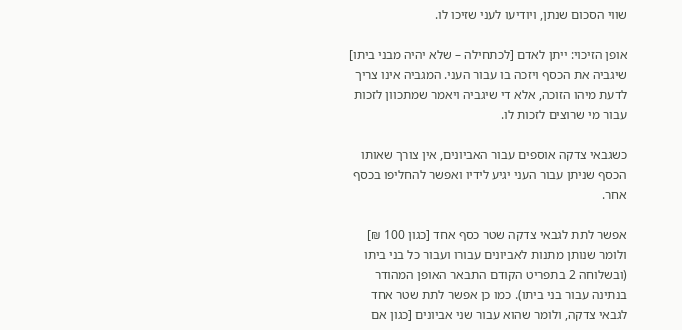שווי הסכום שנתן, ויודיעו לעני שזיכו לו.

אופן הזיכוי: ייתן לאדם [לכתחילה – שלא יהיה מבני ביתו] שיגביה את הכסף ויזכה בו עבור העני. המגביה אינו צריך לדעת מיהו הזוכה, אלא די שיגביה ויאמר שמתכוון לזכות עבור מי שרוצים לזכות לו.

כשגבאי צדקה אוספים עבור האביונים, אין צורך שאותו הכסף שניתן עבור העני יגיע לידיו ואפשר להחליפו בכסף אחר.

אפשר לתת לגבאי צדקה שטר כסף אחד [כגון 100 ₪] ולומר שנותן מתנות לאביונים עבורו ועבור כל בני ביתו (ובשלוחה 2 בתפריט הקודם התבאר האופן המהודר בנתינה עבור בני ביתו). כמו כן אפשר לתת שטר אחד לגבאי צדקה, ולומר שהוא עבור שני אביונים [כגון אם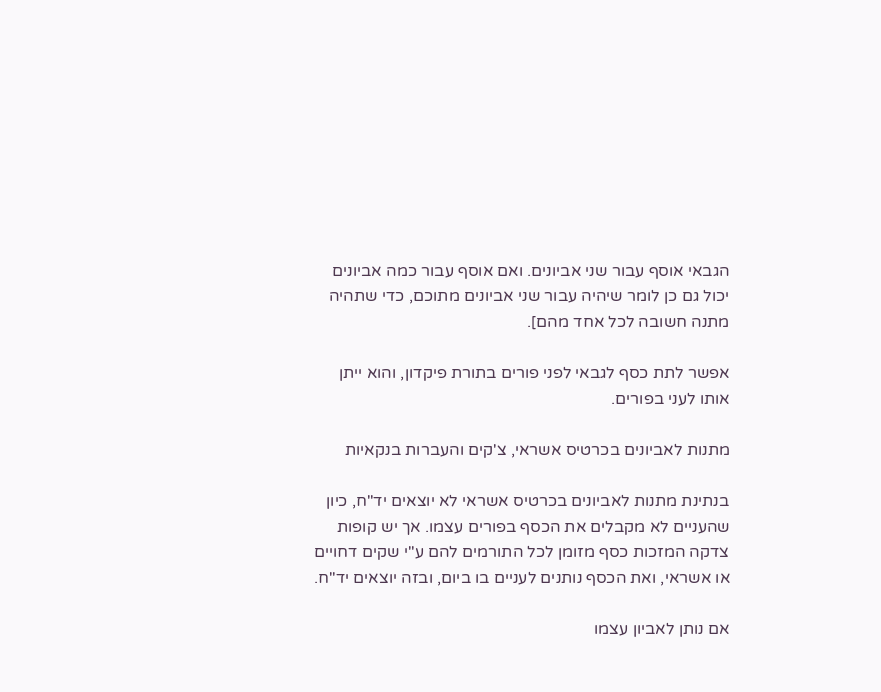הגבאי אוסף עבור שני אביונים. ואם אוסף עבור כמה אביונים יכול גם כן לומר שיהיה עבור שני אביונים מתוכם, כדי שתהיה מתנה חשובה לכל אחד מהם].

אפשר לתת כסף לגבאי לפני פורים בתורת פיקדון, והוא ייתן אותו לעני בפורים.

מתנות לאביונים בכרטיס אשראי, צ'קים והעברות בנקאיות

בנתינת מתנות לאביונים בכרטיס אשראי לא יוצאים יד"ח, כיון שהעניים לא מקבלים את הכסף בפורים עצמו. אך יש קופות צדקה המזכות כסף מזומן לכל התורמים להם ע"י שקים דחויים או אשראי, ואת הכסף נותנים לעניים בו ביום, ובזה יוצאים יד"ח.

אם נותן לאביון עצמו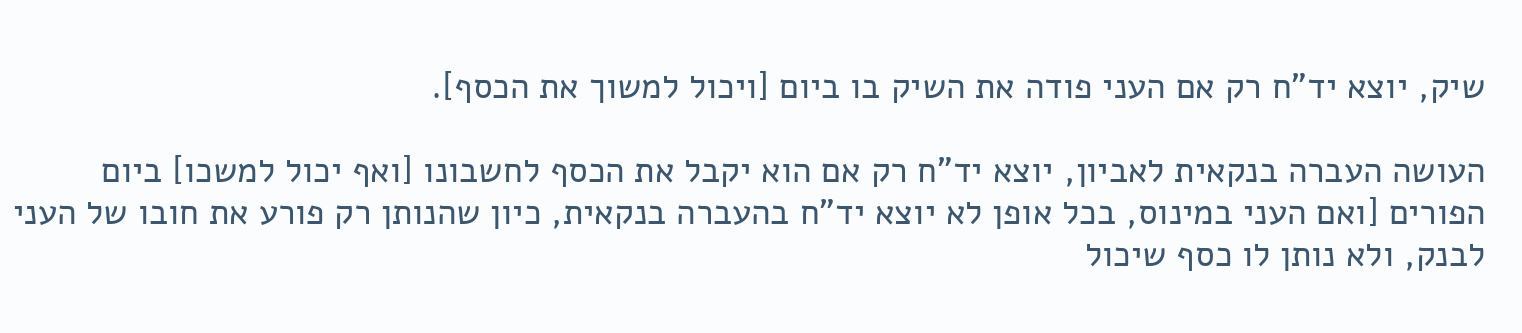שיק, יוצא יד"ח רק אם העני פודה את השיק בו ביום [ויכול למשוך את הכסף].

העושה העברה בנקאית לאביון, יוצא יד"ח רק אם הוא יקבל את הכסף לחשבונו [ואף יכול למשכו] ביום הפורים [ואם העני במינוס, בכל אופן לא יוצא יד"ח בהעברה בנקאית, כיון שהנותן רק פורע את חובו של העני לבנק, ולא נותן לו כסף שיכול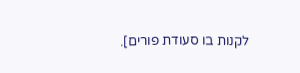לקנות בו סעודת פורים].